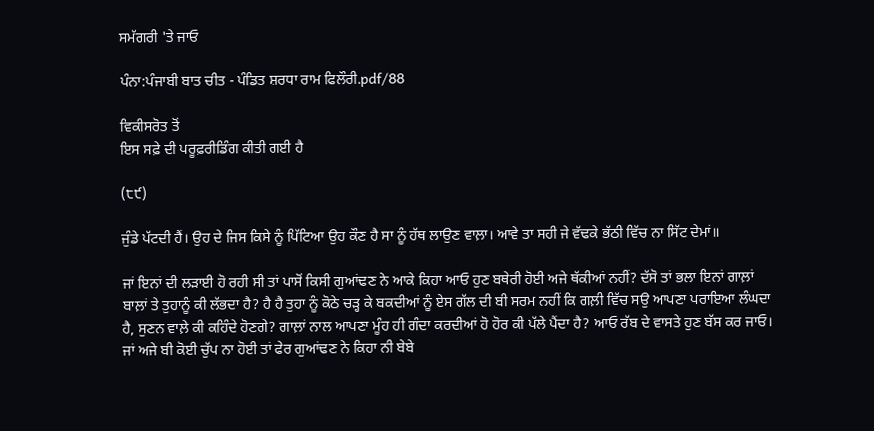ਸਮੱਗਰੀ 'ਤੇ ਜਾਓ

ਪੰਨਾ:ਪੰਜਾਬੀ ਬਾਤ ਚੀਤ - ਪੰਡਿਤ ਸ਼ਰਧਾ ਰਾਮ ਫਿਲੌਰੀ.pdf/88

ਵਿਕੀਸਰੋਤ ਤੋਂ
ਇਸ ਸਫ਼ੇ ਦੀ ਪਰੂਫ਼ਰੀਡਿੰਗ ਕੀਤੀ ਗਈ ਹੈ

(੮੯)

ਜੁੰਡੇ ਪੱਟਦੀ ਹੈਂ। ਉਹ ਦੇ ਜਿਸ ਕਿਸੇ ਨੂੰ ਪਿੱਟਿਆ ਉਹ ਕੌਣ ਹੈ ਸਾ ਨੂੰ ਹੱਥ ਲਾਉਣ ਵਾਲ਼ਾ। ਆਵੇ ਤਾ ਸਹੀ ਜੇ ਵੱਢਕੇ ਭੱਠੀ ਵਿੱਚ ਨਾ ਸਿੱਟ ਦੇਮਾਂ॥

ਜਾਂ ਇਨਾਂ ਦੀ ਲੜਾਈ ਹੋ ਰਹੀ ਸੀ ਤਾਂ ਪਾਸੋਂ ਕਿਸੀ ਗੁਆਂਢਣ ਨੇ ਆਕੇ ਕਿਹਾ ਆਓ ਹੁਣ ਬਥੇਰੀ ਹੋਈ ਅਜੇ ਥੱਕੀਆਂ ਨਹੀਂ? ਦੱਸੋ ਤਾਂ ਭਲਾ ਇਨਾਂ ਗਾਲ਼ਾਂ ਬਾਲ਼ਾਂ ਤੇ ਤੁਹਾਨੂੰ ਕੀ ਲੱਭਦਾ ਹੈ? ਹੈ ਹੈ ਤੁਹਾ ਨੂੰ ਕੋਠੇ ਚੜ੍ਹ ਕੇ ਬਕਦੀਆਂ ਨੂੰ ਏਸ ਗੱਲ ਦੀ ਬੀ ਸਰਮ ਨਹੀਂ ਕਿ ਗਲ਼ੀ ਵਿੱਚ ਸਉ ਆਪਣਾ ਪਰਾਇਆ ਲੰਘਦਾ ਹੈ, ਸੁਣਨ ਵਾਲ਼ੇ ਕੀ ਕਹਿੰਦੇ ਹੋਣਗੇ? ਗਾਲ਼ਾਂ ਨਾਲ ਆਪਣਾ ਮੂੰਹ ਹੀ ਗੰਦਾ ਕਰਦੀਆਂ ਹੋ ਹੋਰ ਕੀ ਪੱਲੇ ਪੈਂਦਾ ਹੈ? ਆਓ ਰੱਬ ਦੇ ਵਾਸਤੇ ਹੁਣ ਬੱਸ ਕਰ ਜਾਓ। ਜਾਂ ਅਜੇ ਬੀ ਕੋਈ ਚੁੱਪ ਨਾ ਹੋਈ ਤਾਂ ਫੇਰ ਗੁਆਂਢਣ ਨੇ ਕਿਹਾ ਨੀ ਬੇਬੇ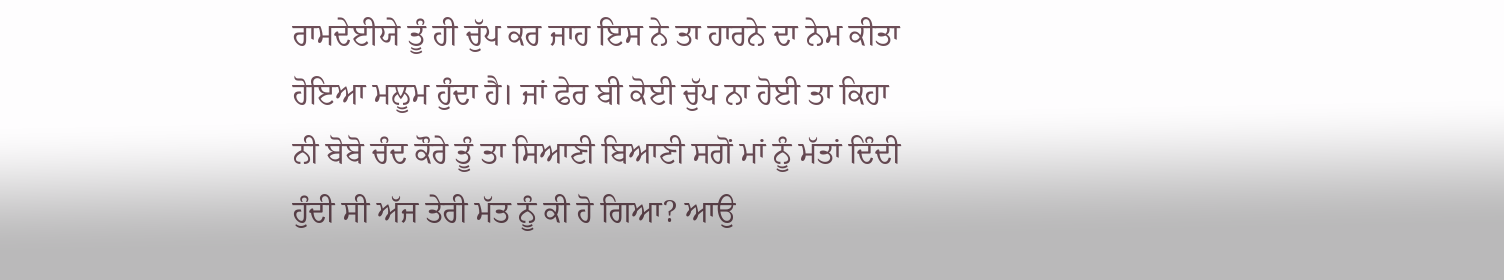ਰਾਮਦੇਈਯੇ ਤੂੰ ਹੀ ਚੁੱਪ ਕਰ ਜਾਹ ਇਸ ਨੇ ਤਾ ਹਾਰਨੇ ਦਾ ਨੇਮ ਕੀਤਾ ਹੋਇਆ ਮਲੂਮ ਹੁੰਦਾ ਹੈ। ਜਾਂ ਫੇਰ ਬੀ ਕੋਈ ਚੁੱਪ ਨਾ ਹੋਈ ਤਾ ਕਿਹਾ ਨੀ ਬੋਬੋ ਚੰਦ ਕੌਰੇ ਤੂੰ ਤਾ ਸਿਆਣੀ ਬਿਆਣੀ ਸਗੋਂ ਮਾਂ ਨੂੰ ਮੱਤਾਂ ਦਿੰਦੀ ਹੁੰਦੀ ਸੀ ਅੱਜ ਤੇਰੀ ਮੱਤ ਨੂੰ ਕੀ ਹੋ ਗਿਆ? ਆਉ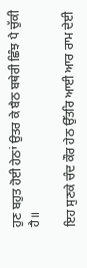ਹੁਣ ਬਹੁਤ ਹੋਈ ਹੇਠਾਂ ਉਤਰ ਕੇ ਬੈਠ ਬਥੇਰੀ ਛਿੰਝ ਪੈ ਚੁੱਕੀ ਹੈ॥

ਇਹ ਸੁਣਕੇ ਚੰਦ ਕੌਰ ਹੇਠ ਉੱਤਰਿ ਆਈ ਆਰ ਰਾਮ ਦੇਈ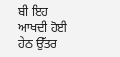ਬੀ ਇਹ ਆਖਦੀ ਹੋਈ ਹੇਠ ਉੱਤਰ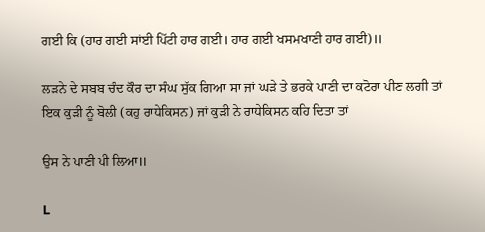ਗਈ ਕਿ (ਹਾਰ ਗਈ ਸਾਂਈ ਪਿੱਟੀ ਹਾਰ ਗਈ। ਹਾਰ ਗਈ ਖਸਮਖਾਣੀ ਹਾਰ ਗਈ)॥

ਲੜਨੇ ਦੇ ਸਬਬ ਚੰਦ ਕੌਰ ਦਾ ਸੰਘ ਸੁੱਕ ਗਿਆ ਸਾ ਜਾਂ ਘੜੇ ਤੇ ਭਰਕੇ ਪਾਣੀ ਦਾ ਕਟੋਰਾ ਪੀਣ ਲਗੀ ਤਾਂ ਇਕ ਕੁੜੀ ਨੂੰ ਬੋਲੀ (ਕਹੁ ਰਾਧੇਕਿਸਨ) ਜਾਂ ਕੁੜੀ ਨੇ ਰਾਧੇਕਿਸਨ ਕਹਿ ਦਿਤਾ ਤਾਂ

ਉਸ ਨੇ ਪਾਣੀ ਪੀ ਲਿਆ॥

L